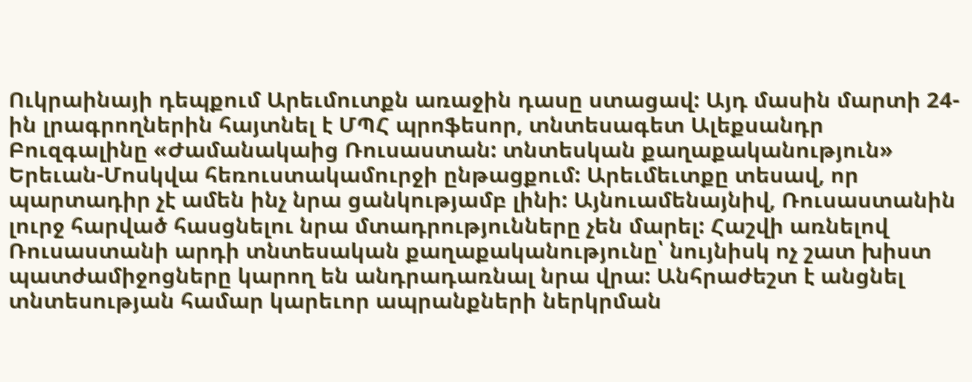Ուկրաինայի դեպքում Արեւմուտքն առաջին դասը ստացավ: Այդ մասին մարտի 24-ին լրագրողներին հայտնել է ՄՊՀ պրոֆեսոր, տնտեսագետ Ալեքսանդր Բուզգալինը «Ժամանակաից Ռուսաստան: տնտեսկան քաղաքականություն» Երեւան-Մոսկվա հեռուստակամուրջի ընթացքում: Արեւմեւտքը տեսավ, որ պարտադիր չէ ամեն ինչ նրա ցանկությամբ լինի: Այնուամենայնիվ, Ռուսաստանին լուրջ հարված հասցնելու նրա մտադրությունները չեն մարել: Հաշվի առնելով Ռուսաստանի արդի տնտեսական քաղաքականությունը՝ նույնիսկ ոչ շատ խիստ պատժամիջոցները կարող են անդրադառնալ նրա վրա: Անհրաժեշտ է անցնել տնտեսության համար կարեւոր ապրանքների ներկրման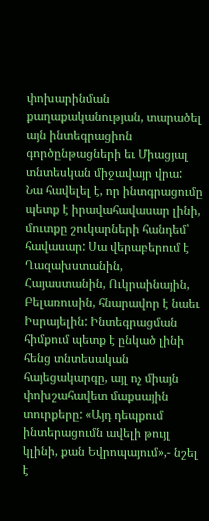փոխարինման քաղաքականության, տարածել այն ինտեգրացիոն գործընթացների եւ Միացյալ տնտեսկան միջավայր վրա:
Նա հավելել է, որ ինտգրացումը պետք է իրավահավասար լինի, մուտքը շուկարների հանդեմ՝ հավասար: Սա վերաբերում է Ղազախստանին, Հայաստանին, Ուկրաինային, Բելառուսին, հնարավոր է նաեւ Իսրայելին: Ինտեգրացման հիմքում պետք է ընկած լինի հենց տնտեսական հայեցակարգը, այլ ոչ միայն փոխշահավետ մաքսային տուրքերը: «Այդ դեպքում ինտերացումն ավելի թույլ կլինի, քան Եվրոպայում»,- նշել է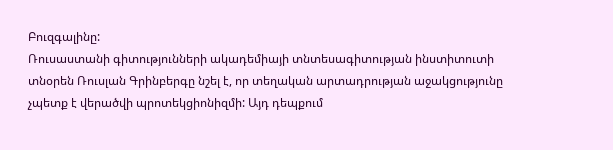Բուզգալինը:
Ռուսաստանի գիտությունների ակադեմիայի տնտեսագիտության ինստիտուտի տնօրեն Ռուսլան Գրինբերգը նշել է, որ տեղական արտադրության աջակցությունը չպետք է վերածվի պրոտեկցիոնիզմի: Այդ դեպքում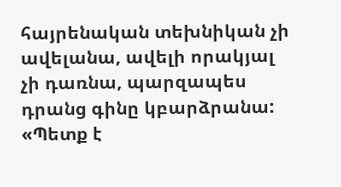հայրենական տեխնիկան չի ավելանա, ավելի որակյալ չի դառնա, պարզապես դրանց գինը կբարձրանա: «Պետք է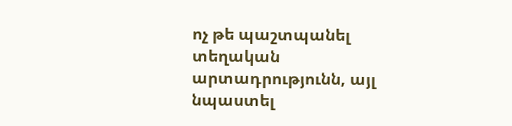ոչ թե պաշտպանել տեղական արտադրությունն, այլ նպաստել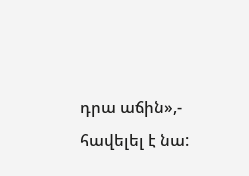դրա աճին»,- հավելել է նա: